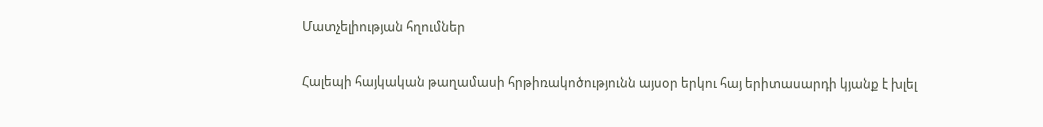Մատչելիության հղումներ

Հալեպի հայկական թաղամասի հրթիռակոծությունն այսօր երկու հայ երիտասարդի կյանք է խլել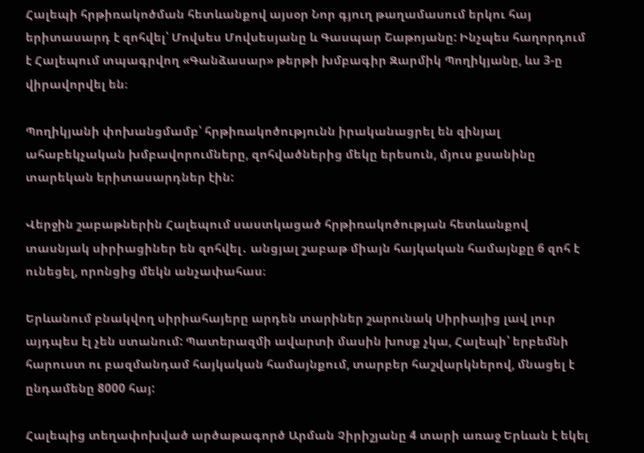Հալեպի հրթիռակոծման հետևանքով այսօր Նոր գյուղ թաղամասում երկու հայ երիտասարդ է զոհվել՝ Մովսես Մովսեսյանը և Գասպար Շաթոյանը: Ինչպես հաղորդում է Հալեպում տպագրվող «Գանձասար» թերթի խմբագիր Զարմիկ Պողիկյանը, ևս 3-ը վիրավորվել են։

Պողիկյանի փոխանցմամբ՝ հրթիռակոծությունն իրականացրել են զինյալ ահաբեկչական խմբավորումները, զոհվածներից մեկը երեսուն, մյուս քսանինը տարեկան երիտասարդներ էին:

Վերջին շաբաթներին Հալեպում սաստկացած հրթիռակոծության հետևանքով տասնյակ սիրիացիներ են զոհվել․ անցյալ շաբաթ միայն հայկական համայնքը 6 զոհ է ունեցել, որոնցից մեկն անչափահաս։

Երևանում բնակվող սիրիահայերը արդեն տարիներ շարունակ Սիրիայից լավ լուր այդպես էլ չեն ստանում: Պատերազմի ավարտի մասին խոսք չկա, Հալեպի՝ երբեմնի հարուստ ու բազմանդամ հայկական համայնքում, տարբեր հաշվարկներով, մնացել է ընդամենը 8000 հայ:

Հալեպից տեղափոխված արծաթագործ Արման Չիրիշյանը 4 տարի առաջ Երևան է եկել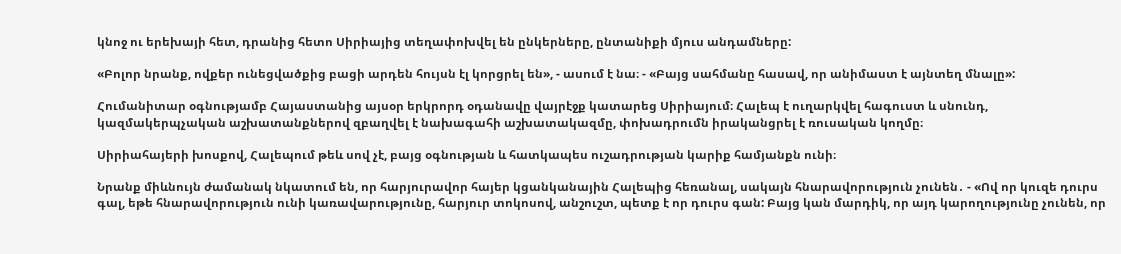կնոջ ու երեխայի հետ, դրանից հետո Սիրիայից տեղափոխվել են ընկերները, ընտանիքի մյուս անդամները:

«Բոլոր նրանք, ովքեր ունեցվածքից բացի արդեն հույսն էլ կորցրել են», - ասում է նա։ - «Բայց սահմանը հասավ, որ անիմաստ է այնտեղ մնալը»:

Հումանիտար օգնությամբ Հայաստանից այսօր երկրորդ օդանավը վայրէջք կատարեց Սիրիայում։ Հալեպ է ուղարկվել հագուստ և սնունդ, կազմակերպչական աշխատանքներով զբաղվել է նախագահի աշխատակազմը, փոխադրումն իրականցրել է ռուսական կողմը։

Սիրիահայերի խոսքով, Հալեպում թեև սով չէ, բայց օգնության և հատկապես ուշադրության կարիք համյանքն ունի։

Նրանք միևնույն ժամանակ նկատում են, որ հարյուրավոր հայեր կցանկանային Հալեպից հեռանալ, սակայն հնարավորություն չունեն․ - «Ով որ կուզե դուրս գալ, եթե հնարավորություն ունի կառավարությունը, հարյուր տոկոսով, անշուշտ, պետք է որ դուրս գան: Բայց կան մարդիկ, որ այդ կարողությունը չունեն, որ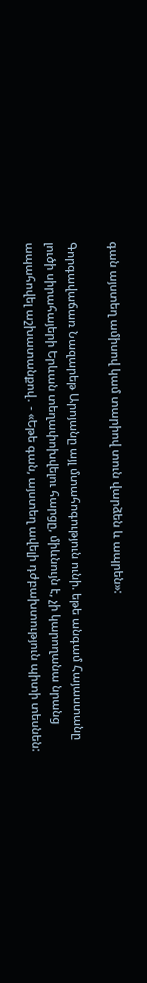գան այստեղ ամիսով կամ տարիով տուն վարձեն և ապրեն»:

Գորգավաճառ Նազարեթ Արոյանը այլ մտահոգություն ունի. եթե անգամ Հայաստանը լուծի սիրահայերի Երևան տեղափոխվելու հարցը, միևնույն է, չի կարողանա նրանց ապահովել աշխատանքով․ - «Եթե գան, այստեղ ավելի դժբախտություն պիտի տեսնեն: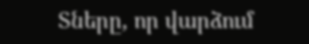Տները, որ վարձում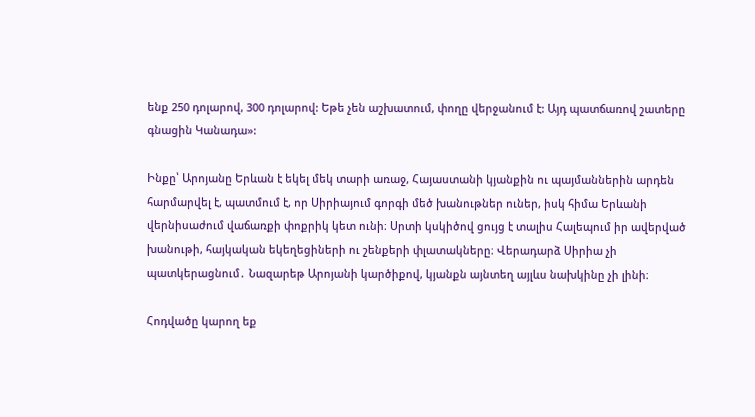ենք 250 դոլարով, 300 դոլարով: Եթե չեն աշխատում, փողը վերջանում է: Այդ պատճառով շատերը գնացին Կանադա»:

Ինքը՝ Արոյանը Երևան է եկել մեկ տարի առաջ, Հայաստանի կյանքին ու պայմաններին արդեն հարմարվել է, պատմում է, որ Սիրիայում գորգի մեծ խանութներ ուներ, իսկ հիմա Երևանի վերնիսաժում վաճառքի փոքրիկ կետ ունի։ Սրտի կսկիծով ցույց է տալիս Հալեպում իր ավերված խանութի, հայկական եկեղեցիների ու շենքերի փլատակները։ Վերադարձ Սիրիա չի պատկերացնում․ Նազարեթ Արոյանի կարծիքով, կյանքն այնտեղ այլևս նախկինը չի լինի։

Հոդվածը կարող եք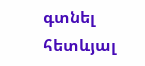գտնել հետևյալ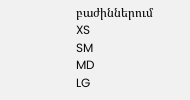բաժիններում
XS
SM
MD
LG